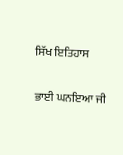ਸਿੱਖ ਇਤਿਹਾਸ

ਭਾਈ ਘਨਇਆ ਜੀ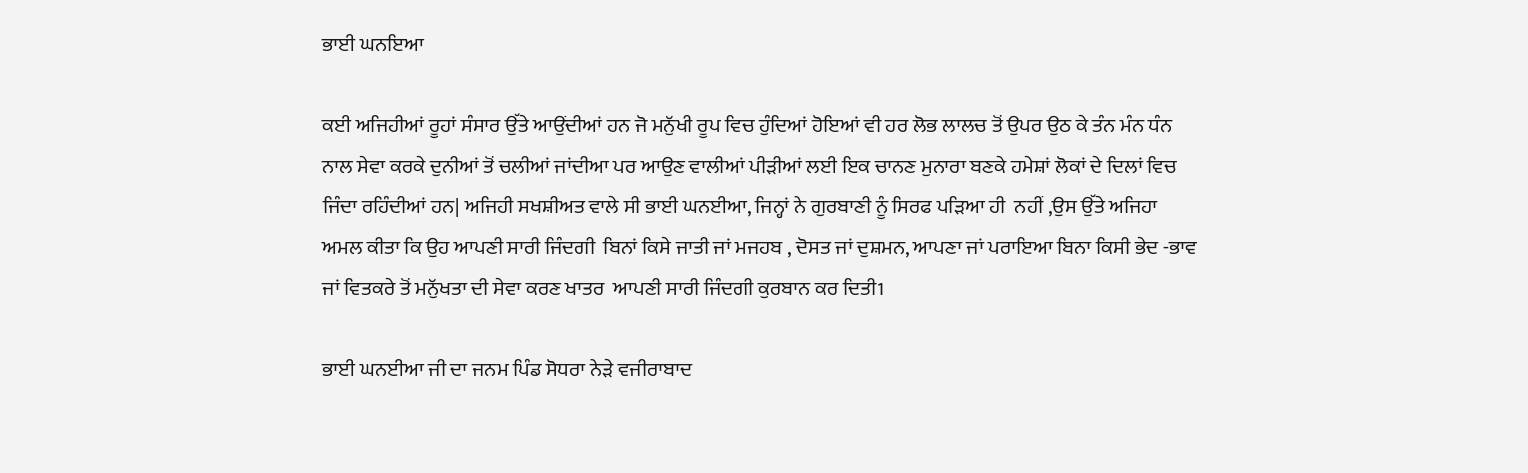ਭਾਈ ਘਨਇਆ

ਕਈ ਅਜਿਹੀਆਂ ਰੂਹਾਂ ਸੰਸਾਰ ਉੱਤੇ ਆਉਂਦੀਆਂ ਹਨ ਜੋ ਮਨੁੱਖੀ ਰੂਪ ਵਿਚ ਹੁੰਦਿਆਂ ਹੋਇਆਂ ਵੀ ਹਰ ਲੋਭ ਲਾਲਚ ਤੋਂ ਉਪਰ ਉਠ ਕੇ ਤੰਨ ਮੰਨ ਧੰਨ  ਨਾਲ ਸੇਵਾ ਕਰਕੇ ਦੁਨੀਆਂ ਤੋਂ ਚਲੀਆਂ ਜਾਂਦੀਆ ਪਰ ਆਉਣ ਵਾਲੀਆਂ ਪੀੜੀਆਂ ਲਈ ਇਕ ਚਾਨਣ ਮੁਨਾਰਾ ਬਣਕੇ ਹਮੇਸ਼ਾਂ ਲੋਕਾਂ ਦੇ ਦਿਲਾਂ ਵਿਚ ਜਿੰਦਾ ਰਹਿੰਦੀਆਂ ਹਨ| ਅਜਿਹੀ ਸਖਸ਼ੀਅਤ ਵਾਲੇ ਸੀ ਭਾਈ ਘਨਈਆ, ਜਿਨ੍ਹਾਂ ਨੇ ਗੁਰਬਾਣੀ ਨੂੰ ਸਿਰਫ ਪੜਿਆ ਹੀ  ਨਹੀਂ ,ਉਸ ਉੱਤੇ ਅਜਿਹਾ ਅਮਲ ਕੀਤਾ ਕਿ ਉਹ ਆਪਣੀ ਸਾਰੀ ਜਿੰਦਗੀ  ਬਿਨਾਂ ਕਿਸੇ ਜਾਤੀ ਜਾਂ ਮਜਹਬ , ਦੋਸਤ ਜਾਂ ਦੁਸ਼ਮਨ, ਆਪਣਾ ਜਾਂ ਪਰਾਇਆ ਬਿਨਾ ਕਿਸੀ ਭੇਦ -ਭਾਵ ਜਾਂ ਵਿਤਕਰੇ ਤੋਂ ਮਨੁੱਖਤਾ ਦੀ ਸੇਵਾ ਕਰਣ ਖਾਤਰ  ਆਪਣੀ ਸਾਰੀ ਜਿੰਦਗੀ ਕੁਰਬਾਨ ਕਰ ਦਿਤੀ1

ਭਾਈ ਘਨਈਆ ਜੀ ਦਾ ਜਨਮ ਪਿੰਡ ਸੋਧਰਾ ਨੇੜੇ ਵਜੀਰਾਬਾਦ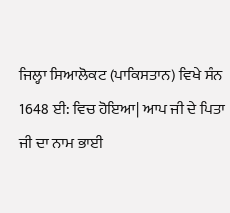ਜਿਲ੍ਹਾ ਸਿਆਲੋਕਟ (ਪਾਕਿਸਤਾਨ) ਵਿਖੇ ਸੰਨ 1648 ਈ: ਵਿਚ ਹੋਇਆ| ਆਪ ਜੀ ਦੇ ਪਿਤਾ ਜੀ ਦਾ ਨਾਮ ਭਾਈ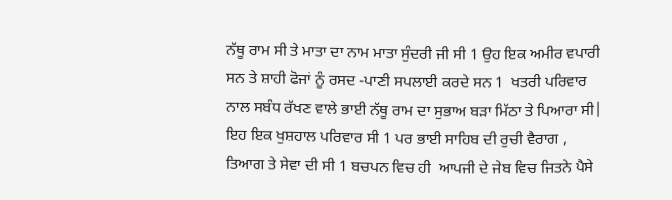ਨੱਥੂ ਰਾਮ ਸੀ ਤੇ ਮਾਤਾ ਦਾ ਨਾਮ ਮਾਤਾ ਸੁੰਦਰੀ ਜੀ ਸੀ 1 ਉਹ ਇਕ ਅਮੀਰ ਵਪਾਰੀ ਸਨ ਤੇ ਸ਼ਾਹੀ ਫੋਜਾਂ ਨੂੰ ਰਸਦ -ਪਾਣੀ ਸਪਲਾਈ ਕਰਦੇ ਸਨ 1  ਖਤਰੀ ਪਰਿਵਾਰ ਨਾਲ ਸਬੰਧ ਰੱਖਣ ਵਾਲੇ ਭਾਈ ਨੱਥੂ ਰਾਮ ਦਾ ਸੁਭਾਅ ਬੜਾ ਮਿੱਠਾ ਤੇ ਪਿਆਰਾ ਸੀ| ਇਹ ਇਕ ਖੁਸ਼ਹਾਲ ਪਰਿਵਾਰ ਸੀ 1 ਪਰ ਭਾਈ ਸਾਹਿਬ ਦੀ ਰੁਚੀ ਵੈਰਾਗ , ਤਿਆਗ ਤੇ ਸੇਵਾ ਦੀ ਸੀ 1 ਬਚਪਨ ਵਿਚ ਹੀ  ਆਪਜੀ ਦੇ ਜੇਬ ਵਿਚ ਜਿਤਨੇ ਪੈਸੇ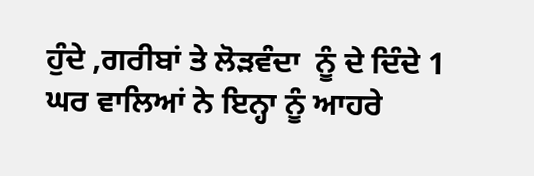ਹੁੰਦੇ ,ਗਰੀਬਾਂ ਤੇ ਲੋੜਵੰਦਾ  ਨੂੰ ਦੇ ਦਿੰਦੇ 1 ਘਰ ਵਾਲਿਆਂ ਨੇ ਇਨ੍ਹਾ ਨੂੰ ਆਹਰੇ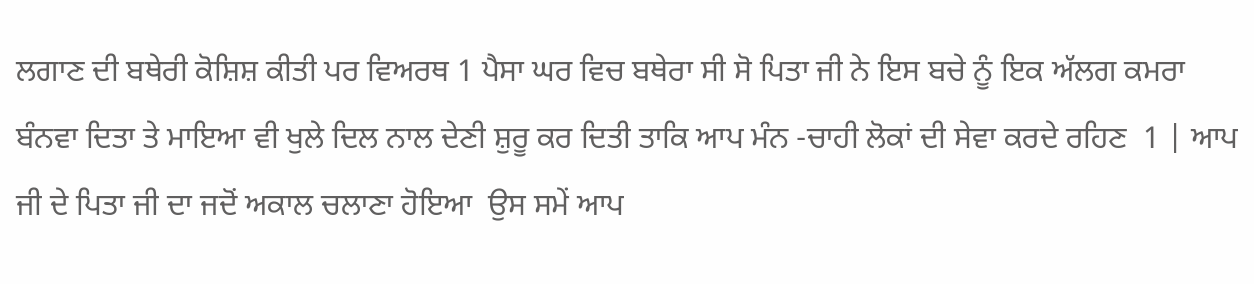ਲਗਾਣ ਦੀ ਬਥੇਰੀ ਕੋਸ਼ਿਸ਼ ਕੀਤੀ ਪਰ ਵਿਅਰਥ 1 ਪੈਸਾ ਘਰ ਵਿਚ ਬਥੇਰਾ ਸੀ ਸੋ ਪਿਤਾ ਜੀ ਨੇ ਇਸ ਬਚੇ ਨੂੰ ਇਕ ਅੱਲਗ ਕਮਰਾ ਬੰਨਵਾ ਦਿਤਾ ਤੇ ਮਾਇਆ ਵੀ ਖੁਲੇ ਦਿਲ ਨਾਲ ਦੇਣੀ ਸ਼ੁਰੂ ਕਰ ਦਿਤੀ ਤਾਕਿ ਆਪ ਮੰਨ -ਚਾਹੀ ਲੋਕਾਂ ਦੀ ਸੇਵਾ ਕਰਦੇ ਰਹਿਣ  1 | ਆਪ ਜੀ ਦੇ ਪਿਤਾ ਜੀ ਦਾ ਜਦੋਂ ਅਕਾਲ ਚਲਾਣਾ ਹੋਇਆ  ਉਸ ਸਮੇਂ ਆਪ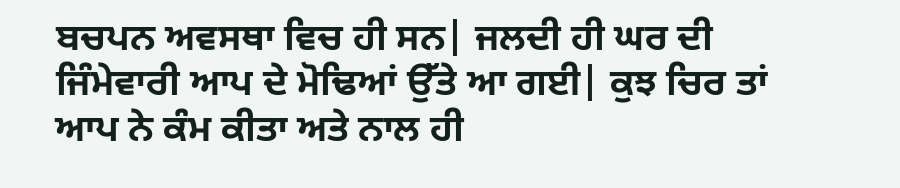ਬਚਪਨ ਅਵਸਥਾ ਵਿਚ ਹੀ ਸਨ| ਜਲਦੀ ਹੀ ਘਰ ਦੀ ਜਿੰਮੇਵਾਰੀ ਆਪ ਦੇ ਮੋਢਿਆਂ ਉੱਤੇ ਆ ਗਈ| ਕੁਝ ਚਿਰ ਤਾਂ ਆਪ ਨੇ ਕੰਮ ਕੀਤਾ ਅਤੇ ਨਾਲ ਹੀ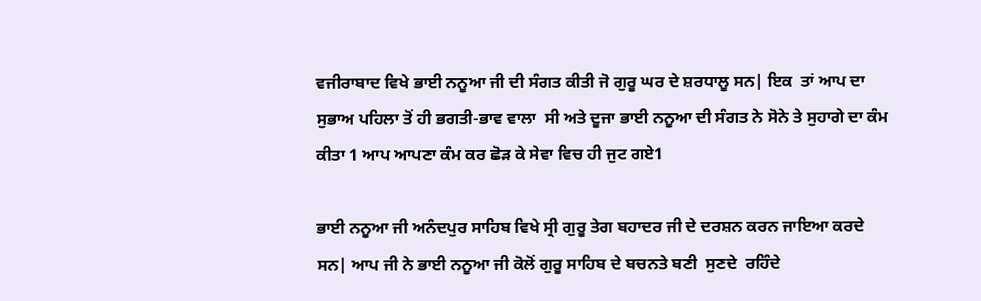ਵਜੀਰਾਬਾਦ ਵਿਖੇ ਭਾਈ ਨਨੂਆ ਜੀ ਦੀ ਸੰਗਤ ਕੀਤੀ ਜੋ ਗੁਰੂ ਘਰ ਦੇ ਸ਼ਰਧਾਲੂ ਸਨ| ਇਕ  ਤਾਂ ਆਪ ਦਾ ਸੁਭਾਅ ਪਹਿਲਾ ਤੋਂ ਹੀ ਭਗਤੀ-ਭਾਵ ਵਾਲਾ  ਸੀ ਅਤੇ ਦੂਜਾ ਭਾਈ ਨਨੂਆ ਦੀ ਸੰਗਤ ਨੇ ਸੋਨੇ ਤੇ ਸੁਹਾਗੇ ਦਾ ਕੰਮ ਕੀਤਾ 1 ਆਪ ਆਪਣਾ ਕੰਮ ਕਰ ਛੋੜ ਕੇ ਸੇਵਾ ਵਿਚ ਹੀ ਜੁਟ ਗਏ1

ਭਾਈ ਨਨੂਆ ਜੀ ਅਨੰਦਪੁਰ ਸਾਹਿਬ ਵਿਖੇ ਸ੍ਰੀ ਗੁਰੂ ਤੇਗ ਬਹਾਦਰ ਜੀ ਦੇ ਦਰਸ਼ਨ ਕਰਨ ਜਾਇਆ ਕਰਦੇ ਸਨ| ਆਪ ਜੀ ਨੇ ਭਾਈ ਨਨੂਆ ਜੀ ਕੋਲੋਂ ਗੁਰੂ ਸਾਹਿਬ ਦੇ ਬਚਨਤੇ ਬਣੀ  ਸੁਣਦੇ  ਰਹਿੰਦੇ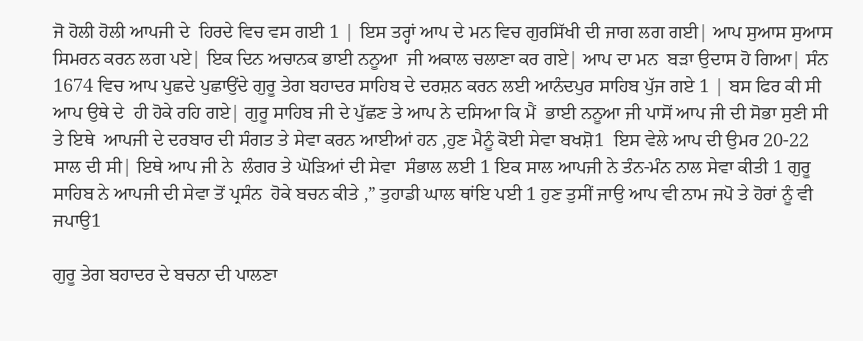ਜੋ ਹੋਲੀ ਹੋਲੀ ਆਪਜੀ ਦੇ  ਹਿਰਦੇ ਵਿਚ ਵਸ ਗਈ 1 | ਇਸ ਤਰ੍ਹਾਂ ਆਪ ਦੇ ਮਨ ਵਿਚ ਗੁਰਸਿੱਖੀ ਦੀ ਜਾਗ ਲਗ ਗਈ| ਆਪ ਸੁਆਸ ਸੁਆਸ ਸਿਮਰਨ ਕਰਨ ਲਗ ਪਏ| ਇਕ ਦਿਨ ਅਚਾਨਕ ਭਾਈ ਨਨੂਆ  ਜੀ ਅਕਾਲ ਚਲਾਣਾ ਕਰ ਗਏ| ਆਪ ਦਾ ਮਨ  ਬੜਾ ਉਦਾਸ ਹੋ ਗਿਆ| ਸੰਨ 1674 ਵਿਚ ਆਪ ਪੁਛਦੇ ਪੁਛਾਉਂਦੇ ਗੁਰੂ ਤੇਗ ਬਹਾਦਰ ਸਾਹਿਬ ਦੇ ਦਰਸ਼ਨ ਕਰਨ ਲਈ ਆਨੰਦਪੁਰ ਸਾਹਿਬ ਪੁੱਜ ਗਏ 1 | ਬਸ ਫਿਰ ਕੀ ਸੀ ਆਪ ਉਥੇ ਦੇ  ਹੀ ਹੋਕੇ ਰਹਿ ਗਏ| ਗੁਰੂ ਸਾਹਿਬ ਜੀ ਦੇ ਪੁੱਛਣ ਤੇ ਆਪ ਨੇ ਦਸਿਆ ਕਿ ਮੈਂ  ਭਾਈ ਨਨੂਆ ਜੀ ਪਾਸੋਂ ਆਪ ਜੀ ਦੀ ਸੋਭਾ ਸੁਣੀ ਸੀ ਤੇ ਇਥੇ  ਆਪਜੀ ਦੇ ਦਰਬਾਰ ਦੀ ਸੰਗਤ ਤੇ ਸੇਵਾ ਕਰਨ ਆਈਆਂ ਹਨ ,ਹੁਣ ਮੈਨੂੰ ਕੋਈ ਸੇਵਾ ਬਖਸ਼ੋ1  ਇਸ ਵੇਲੇ ਆਪ ਦੀ ਉਮਰ 20-22 ਸਾਲ ਦੀ ਸੀ| ਇਥੇ ਆਪ ਜੀ ਨੇ  ਲੰਗਰ ਤੇ ਘੋੜਿਆਂ ਦੀ ਸੇਵਾ  ਸੰਭਾਲ ਲਈ 1 ਇਕ ਸਾਲ ਆਪਜੀ ਨੇ ਤੰਨ-ਮੰਨ ਨਾਲ ਸੇਵਾ ਕੀਤੀ 1 ਗੁਰੂ ਸਾਹਿਬ ਨੇ ਆਪਜੀ ਦੀ ਸੇਵਾ ਤੋਂ ਪ੍ਰਸੰਨ  ਹੋਕੇ ਬਚਨ ਕੀਤੇ ,” ਤੁਹਾਡੀ ਘਾਲ ਥਾਂਇ ਪਈ 1 ਹੁਣ ਤੁਸੀਂ ਜਾਉ ਆਪ ਵੀ ਨਾਮ ਜਪੋ ਤੇ ਹੋਰਾਂ ਨੂੰ ਵੀ ਜਪਾਉ1

ਗੁਰੂ ਤੇਗ ਬਹਾਦਰ ਦੇ ਬਚਨਾ ਦੀ ਪਾਲਣਾ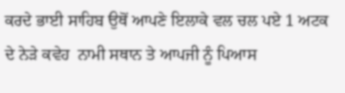ਕਰਦੇ ਭਾਈ ਸਾਹਿਬ ਉਥੋਂ ਆਪਣੇ ਇਲਾਕੇ ਵਲ ਚਲ ਪਏ 1 ਅਟਕ ਦੇ ਨੇੜੇ ਕਵੇਹ  ਨਾਮੀ ਸਥਾਨ ਤੇ ਆਪਜੀ ਨੂੰ ਪਿਆਸ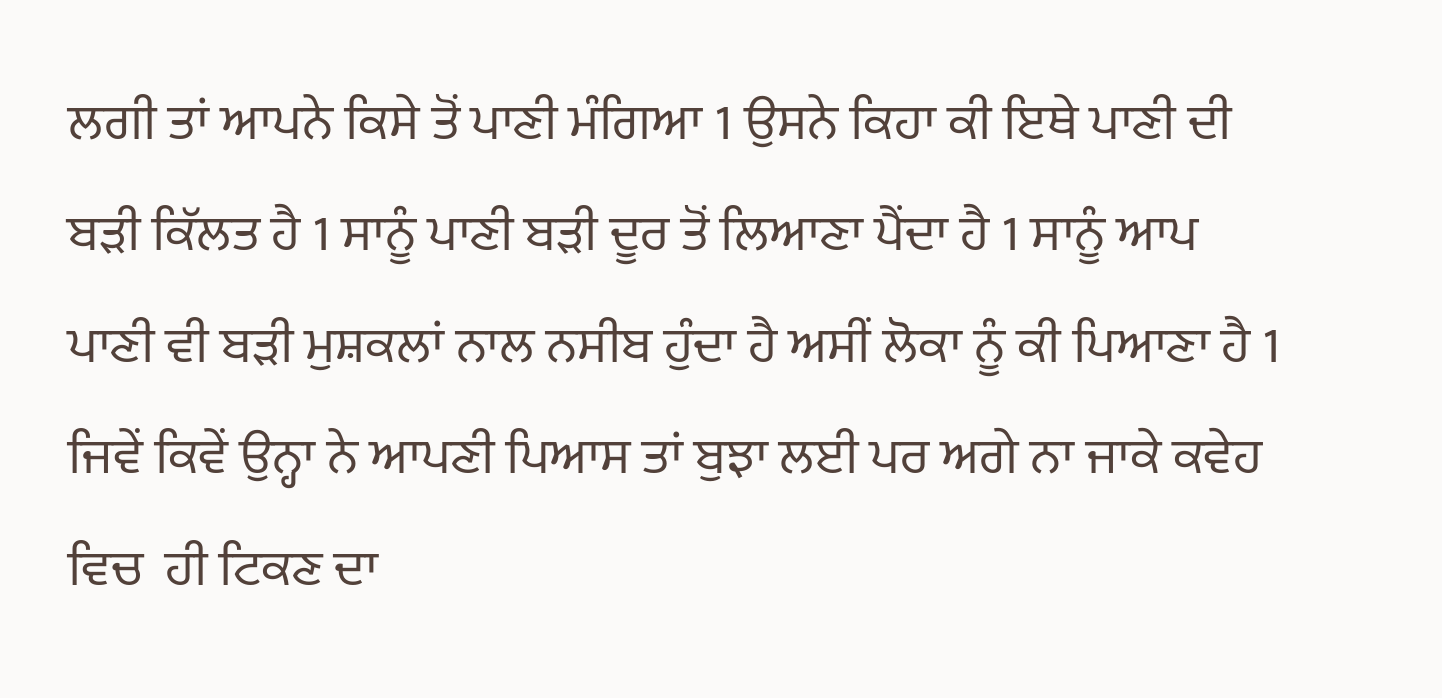ਲਗੀ ਤਾਂ ਆਪਨੇ ਕਿਸੇ ਤੋਂ ਪਾਣੀ ਮੰਗਿਆ 1 ਉਸਨੇ ਕਿਹਾ ਕੀ ਇਥੇ ਪਾਣੀ ਦੀ ਬੜੀ ਕਿੱਲਤ ਹੈ 1 ਸਾਨੂੰ ਪਾਣੀ ਬੜੀ ਦੂਰ ਤੋਂ ਲਿਆਣਾ ਪੈਂਦਾ ਹੈ 1 ਸਾਨੂੰ ਆਪ ਪਾਣੀ ਵੀ ਬੜੀ ਮੁਸ਼ਕਲਾਂ ਨਾਲ ਨਸੀਬ ਹੁੰਦਾ ਹੈ ਅਸੀਂ ਲੋਕਾ ਨੂੰ ਕੀ ਪਿਆਣਾ ਹੈ 1 ਜਿਵੇਂ ਕਿਵੇਂ ਉਨ੍ਹਾ ਨੇ ਆਪਣੀ ਪਿਆਸ ਤਾਂ ਬੁਝਾ ਲਈ ਪਰ ਅਗੇ ਨਾ ਜਾਕੇ ਕਵੇਹ ਵਿਚ  ਹੀ ਟਿਕਣ ਦਾ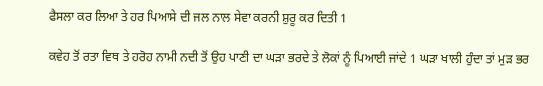ਫੈਸਲਾ ਕਰ ਲਿਆ ਤੇ ਹਰ ਪਿਆਸੇ ਦੀ ਜਲ ਨਾਲ ਸੇਵਾ ਕਰਨੀ ਸ਼ੁਰੂ ਕਰ ਦਿਤੀ 1

ਕਵੇਹ ਤੋਂ ਰਤਾ ਵਿਥ ਤੇ ਹਰੋਹ ਨਾਮੀ ਨਦੀ ਤੋਂ ਉਹ ਪਾਣੀ ਦਾ ਘੜਾ ਭਰਦੇ ਤੇ ਲੋਕਾਂ ਨੂੰ ਪਿਆਈ ਜਾਂਦੇ 1 ਘੜਾ ਖਾਲੀ ਹੁੰਦਾ ਤਾਂ ਮੁੜ ਭਰ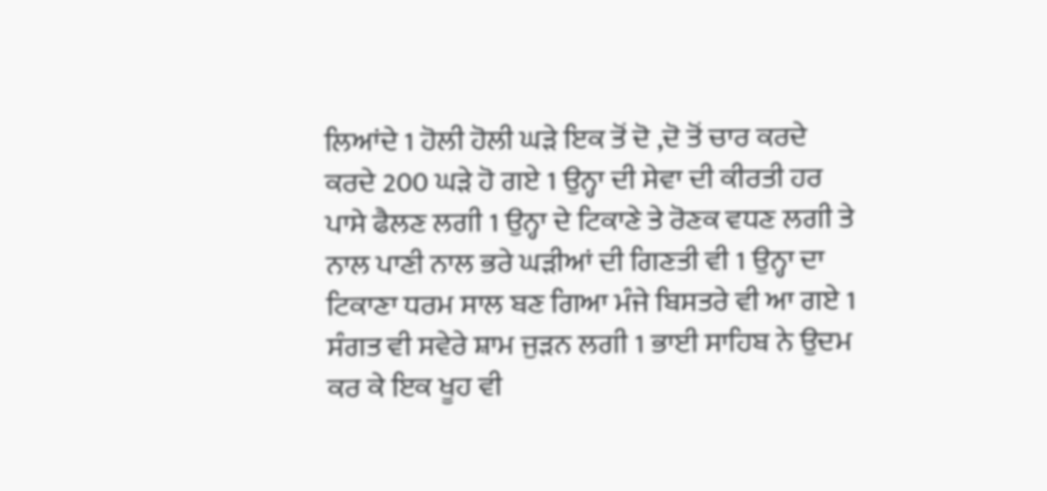ਲਿਆਂਦੇ 1 ਹੋਲੀ ਹੋਲੀ ਘੜੇ ਇਕ ਤੋਂ ਦੋ ,ਦੋ ਤੋਂ ਚਾਰ ਕਰਦੇ ਕਰਦੇ 200 ਘੜੇ ਹੋ ਗਏ 1 ਉਨ੍ਹਾ ਦੀ ਸੇਵਾ ਦੀ ਕੀਰਤੀ ਹਰ ਪਾਸੇ ਫੈਲਣ ਲਗੀ 1 ਉਨ੍ਹਾ ਦੇ ਟਿਕਾਣੇ ਤੇ ਰੋਣਕ ਵਧਣ ਲਗੀ ਤੇ ਨਾਲ ਪਾਣੀ ਨਾਲ ਭਰੇ ਘੜੀਆਂ ਦੀ ਗਿਣਤੀ ਵੀ 1 ਉਨ੍ਹਾ ਦਾ ਟਿਕਾਣਾ ਧਰਮ ਸਾਲ ਬਣ ਗਿਆ ਮੰਜੇ ਬਿਸਤਰੇ ਵੀ ਆ ਗਏ 1 ਸੰਗਤ ਵੀ ਸਵੇਰੇ ਸ਼ਾਮ ਜੁੜਨ ਲਗੀ 1 ਭਾਈ ਸਾਹਿਬ ਨੇ ਉਦਮ ਕਰ ਕੇ ਇਕ ਖੂਹ ਵੀ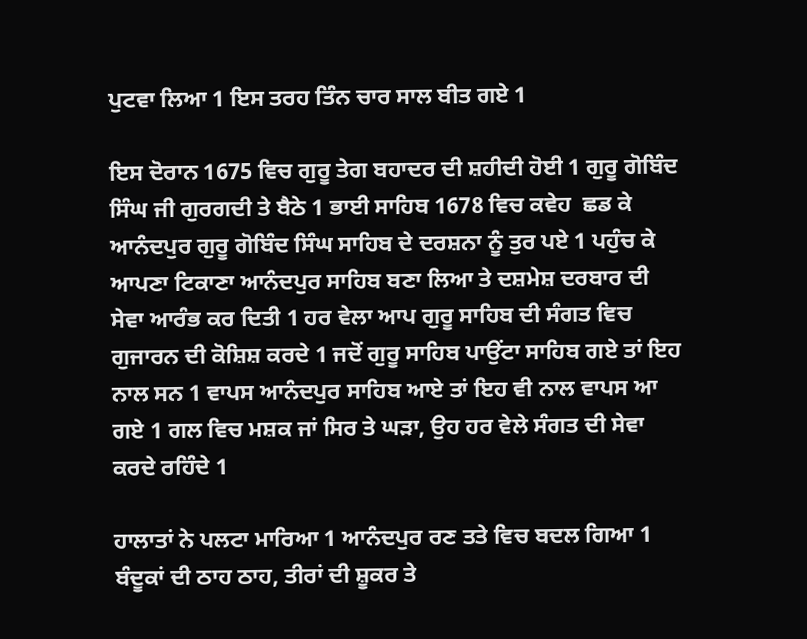ਪੁਟਵਾ ਲਿਆ 1 ਇਸ ਤਰਹ ਤਿੰਨ ਚਾਰ ਸਾਲ ਬੀਤ ਗਏ 1

ਇਸ ਦੋਰਾਨ 1675 ਵਿਚ ਗੁਰੂ ਤੇਗ ਬਹਾਦਰ ਦੀ ਸ਼ਹੀਦੀ ਹੋਈ 1 ਗੁਰੂ ਗੋਬਿੰਦ ਸਿੰਘ ਜੀ ਗੁਰਗਦੀ ਤੇ ਬੈਠੇ 1 ਭਾਈ ਸਾਹਿਬ 1678 ਵਿਚ ਕਵੇਹ  ਛਡ ਕੇ ਆਨੰਦਪੁਰ ਗੁਰੂ ਗੋਬਿੰਦ ਸਿੰਘ ਸਾਹਿਬ ਦੇ ਦਰਸ਼ਨਾ ਨੂੰ ਤੁਰ ਪਏ 1 ਪਹੁੰਚ ਕੇ ਆਪਣਾ ਟਿਕਾਣਾ ਆਨੰਦਪੁਰ ਸਾਹਿਬ ਬਣਾ ਲਿਆ ਤੇ ਦਸ਼ਮੇਸ਼ ਦਰਬਾਰ ਦੀ ਸੇਵਾ ਆਰੰਭ ਕਰ ਦਿਤੀ 1 ਹਰ ਵੇਲਾ ਆਪ ਗੁਰੂ ਸਾਹਿਬ ਦੀ ਸੰਗਤ ਵਿਚ ਗੁਜਾਰਨ ਦੀ ਕੋਸ਼ਿਸ਼ ਕਰਦੇ 1 ਜਦੋਂ ਗੁਰੂ ਸਾਹਿਬ ਪਾਉਂਟਾ ਸਾਹਿਬ ਗਏ ਤਾਂ ਇਹ ਨਾਲ ਸਨ 1 ਵਾਪਸ ਆਨੰਦਪੁਰ ਸਾਹਿਬ ਆਏ ਤਾਂ ਇਹ ਵੀ ਨਾਲ ਵਾਪਸ ਆ ਗਏ 1 ਗਲ ਵਿਚ ਮਸ਼ਕ ਜਾਂ ਸਿਰ ਤੇ ਘੜਾ, ਉਹ ਹਰ ਵੇਲੇ ਸੰਗਤ ਦੀ ਸੇਵਾ ਕਰਦੇ ਰਹਿੰਦੇ 1

ਹਾਲਾਤਾਂ ਨੇ ਪਲਟਾ ਮਾਰਿਆ 1 ਆਨੰਦਪੁਰ ਰਣ ਤਤੇ ਵਿਚ ਬਦਲ ਗਿਆ 1 ਬੰਦੂਕਾਂ ਦੀ ਠਾਹ ਠਾਹ, ਤੀਰਾਂ ਦੀ ਸ਼ੂਕਰ ਤੇ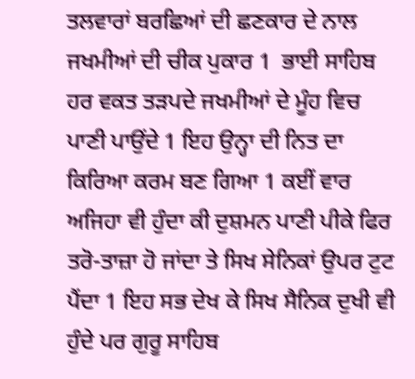ਤਲਵਾਰਾਂ ਬਰਛਿਆਂ ਦੀ ਛਣਕਾਰ ਦੇ ਨਾਲ  ਜਖਮੀਆਂ ਦੀ ਚੀਕ ਪੁਕਾਰ 1  ਭਾਈ ਸਾਹਿਬ ਹਰ ਵਕਤ ਤੜਪਦੇ ਜਖਮੀਆਂ ਦੇ ਮੂੰਹ ਵਿਚ ਪਾਣੀ ਪਾਉਂਦੇ 1 ਇਹ ਉਨ੍ਹਾ ਦੀ ਨਿਤ ਦਾ ਕਿਰਿਆ ਕਰਮ ਬਣ ਗਿਆ 1 ਕਈਂ ਵਾਰ ਅਜਿਹਾ ਵੀ ਹੁੰਦਾ ਕੀ ਦੁਸ਼ਮਨ ਪਾਣੀ ਪੀਕੇ ਫਿਰ ਤਰੋ-ਤਾਜ਼ਾ ਹੋ ਜਾਂਦਾ ਤੇ ਸਿਖ ਸੇਨਿਕਾਂ ਉਪਰ ਟੁਟ ਪੈਂਦਾ 1 ਇਹ ਸਭ ਦੇਖ ਕੇ ਸਿਖ ਸੈਨਿਕ ਦੁਖੀ ਵੀ ਹੁੰਦੇ ਪਰ ਗੁਰੂ ਸਾਹਿਬ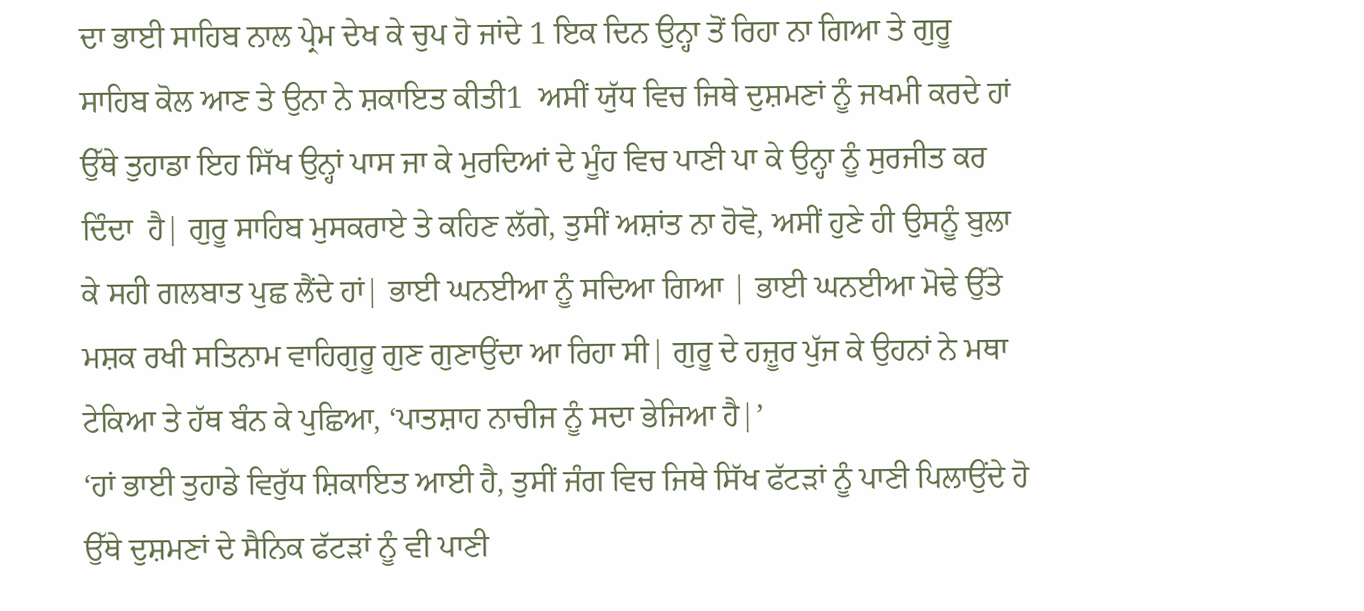ਦਾ ਭਾਈ ਸਾਹਿਬ ਨਾਲ ਪ੍ਰੇਮ ਦੇਖ ਕੇ ਚੁਪ ਹੋ ਜਾਂਦੇ 1 ਇਕ ਦਿਨ ਉਨ੍ਹਾ ਤੋਂ ਰਿਹਾ ਨਾ ਗਿਆ ਤੇ ਗੁਰੂ ਸਾਹਿਬ ਕੋਲ ਆਣ ਤੇ ਉਨਾ ਨੇ ਸ਼ਕਾਇਤ ਕੀਤੀ1  ਅਸੀਂ ਯੁੱਧ ਵਿਚ ਜਿਥੇ ਦੁਸ਼ਮਣਾਂ ਨੂੰ ਜਖਮੀ ਕਰਦੇ ਹਾਂ ਉੱਥੇ ਤੁਹਾਡਾ ਇਹ ਸਿੱਖ ਉਨ੍ਹਾਂ ਪਾਸ ਜਾ ਕੇ ਮੁਰਦਿਆਂ ਦੇ ਮੂੰਹ ਵਿਚ ਪਾਣੀ ਪਾ ਕੇ ਉਨ੍ਹਾ ਨੂੰ ਸੁਰਜੀਤ ਕਰ ਦਿੰਦਾ  ਹੈ| ਗੁਰੂ ਸਾਹਿਬ ਮੁਸਕਰਾਏ ਤੇ ਕਹਿਣ ਲੱਗੇ, ਤੁਸੀਂ ਅਸ਼ਾਂਤ ਨਾ ਹੋਵੋ, ਅਸੀਂ ਹੁਣੇ ਹੀ ਉਸਨੂੰ ਬੁਲਾ ਕੇ ਸਹੀ ਗਲਬਾਤ ਪੁਛ ਲੈਂਦੇ ਹਾਂ| ਭਾਈ ਘਨਈਆ ਨੂੰ ਸਦਿਆ ਗਿਆ | ਭਾਈ ਘਨਈਆ ਮੋਢੇ ਉੱਤੇ ਮਸ਼ਕ ਰਖੀ ਸਤਿਨਾਮ ਵਾਹਿਗੁਰੂ ਗੁਣ ਗੁਣਾਉਂਦਾ ਆ ਰਿਹਾ ਸੀ| ਗੁਰੂ ਦੇ ਹਜ਼ੂਰ ਪੁੱਜ ਕੇ ਉਹਨਾਂ ਨੇ ਮਥਾ ਟੇਕਿਆ ਤੇ ਹੱਥ ਬੰਨ ਕੇ ਪੁਛਿਆ, ‘ਪਾਤਸ਼ਾਹ ਨਾਚੀਜ ਨੂੰ ਸਦਾ ਭੇਜਿਆ ਹੈ|’
‘ਹਾਂ ਭਾਈ ਤੁਹਾਡੇ ਵਿਰੁੱਧ ਸ਼ਿਕਾਇਤ ਆਈ ਹੈ, ਤੁਸੀਂ ਜੰਗ ਵਿਚ ਜਿਥੇ ਸਿੱਖ ਫੱਟੜਾਂ ਨੂੰ ਪਾਣੀ ਪਿਲਾਉਂਦੇ ਹੋ ਉੱਥੇ ਦੁਸ਼ਮਣਾਂ ਦੇ ਸੈਨਿਕ ਫੱਟੜਾਂ ਨੂੰ ਵੀ ਪਾਣੀ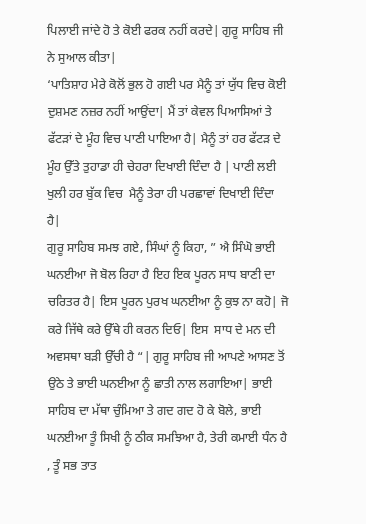ਪਿਲਾਈ ਜਾਂਦੇ ਹੋ ਤੇ ਕੋਈ ਫਰਕ ਨਹੀਂ ਕਰਦੇ| ਗੁਰੂ ਸਾਹਿਬ ਜੀ ਨੇ ਸੁਆਲ ਕੀਤਾ|
‘ਪਾਤਿਸ਼ਾਹ ਮੇਰੇ ਕੋਲੋਂ ਭੁਲ ਹੋ ਗਈ ਪਰ ਮੈਨੂੰ ਤਾਂ ਯੁੱਧ ਵਿਚ ਕੋਈ ਦੁਸ਼ਮਣ ਨਜ਼ਰ ਨਹੀਂ ਆਉਂਦਾ| ਮੈਂ ਤਾਂ ਕੇਵਲ ਪਿਆਸਿਆਂ ਤੇ ਫੱਟੜਾਂ ਦੇ ਮੂੰਹ ਵਿਚ ਪਾਣੀ ਪਾਇਆ ਹੈ| ਮੈਨੂੰ ਤਾਂ ਹਰ ਫੱਟੜ ਦੇ ਮੂੰਹ ਉੱਤੇ ਤੁਹਾਡਾ ਹੀ ਚੇਹਰਾ ਦਿਖਾਈ ਦਿੰਦਾ ਹੈ | ਪਾਣੀ ਲਈ ਖੁਲੀ ਹਰ ਬੁੱਕ ਵਿਚ  ਮੈਨੂੰ ਤੇਰਾ ਹੀ ਪਰਛਾਵਾਂ ਦਿਖਾਈ ਦਿੰਦਾ  ਹੈ|
ਗੁਰੂ ਸਾਹਿਬ ਸਮਝ ਗਏ, ਸਿੰਘਾਂ ਨੂੰ ਕਿਹਾ, ” ਐ ਸਿੰਘੋ ਭਾਈ ਘਨਈਆ ਜੋ ਬੋਲ ਰਿਹਾ ਹੈ ਇਹ ਇਕ ਪੂਰਨ ਸਾਧ ਬਾਣੀ ਦਾ ਚਰਿਤਰ ਹੈ| ਇਸ ਪੂਰਨ ਪੁਰਖ ਘਨਈਆ ਨੂੰ ਕੁਝ ਨਾ ਕਹੋ| ਜੋ ਕਰੇ ਜਿੱਥੇ ਕਰੇ ਉੱਥੇ ਹੀ ਕਰਨ ਦਿਓ| ਇਸ  ਸਾਧ ਦੇ ਮਨ ਦੀ ਅਵਸਥਾ ਬੜੀ ਉੱਚੀ ਹੈ “| ਗੁਰੂ ਸਾਹਿਬ ਜੀ ਆਪਣੇ ਆਸਣ ਤੋਂ ਉਠੇ ਤੇ ਭਾਈ ਘਨਈਆ ਨੂੰ ਛਾਤੀ ਨਾਲ ਲਗਾਇਆ| ਭਾਈ ਸਾਹਿਬ ਦਾ ਮੱਥਾ ਚੁੰਮਿਆ ਤੇ ਗਦ ਗਦ ਹੋ ਕੇ ਬੋਲੇ, ਭਾਈ ਘਨਈਆ ਤੂੰ ਸਿਖੀ ਨੂੰ ਠੀਕ ਸਮਝਿਆ ਹੈ, ਤੇਰੀ ਕਮਾਈ ਧੰਨ ਹੈ , ਤੂੰ ਸਭ ਤਾਤ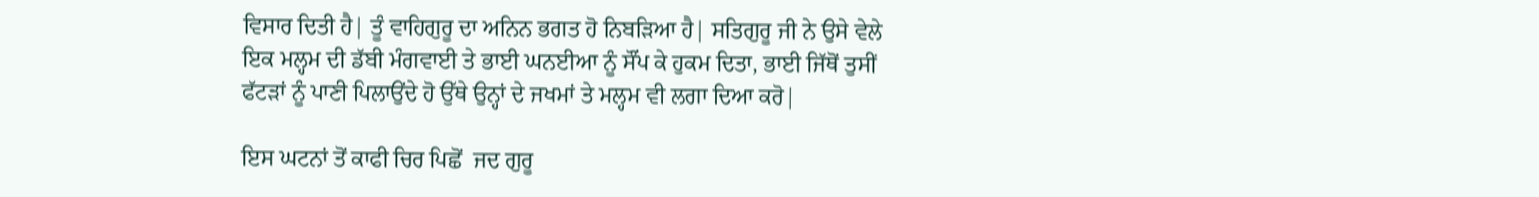ਵਿਸਾਰ ਦਿਤੀ ਹੈ| ਤੂੰ ਵਾਹਿਗੁਰੂ ਦਾ ਅਨਿਨ ਭਗਤ ਹੋ ਨਿਬੜਿਆ ਹੈ| ਸਤਿਗੁਰੂ ਜੀ ਨੇ ਉਸੇ ਵੇਲੇ ਇਕ ਮਲ੍ਹਮ ਦੀ ਡੱਬੀ ਮੰਗਵਾਈ ਤੇ ਭਾਈ ਘਨਈਆ ਨੂੰ ਸੌਂਪ ਕੇ ਹੁਕਮ ਦਿਤਾ, ਭਾਈ ਜਿੱਥੋਂ ਤੁਸੀਂ ਫੱਟੜਾਂ ਨੂੰ ਪਾਣੀ ਪਿਲਾਉਂਦੇ ਹੋ ਉੱਥੇ ਉਨ੍ਹਾਂ ਦੇ ਜਖਮਾਂ ਤੇ ਮਲ੍ਹਮ ਵੀ ਲਗਾ ਦਿਆ ਕਰੋ|

ਇਸ ਘਟਨਾਂ ਤੋਂ ਕਾਫੀ ਚਿਰ ਪਿਛੋਂ  ਜਦ ਗੁਰੂ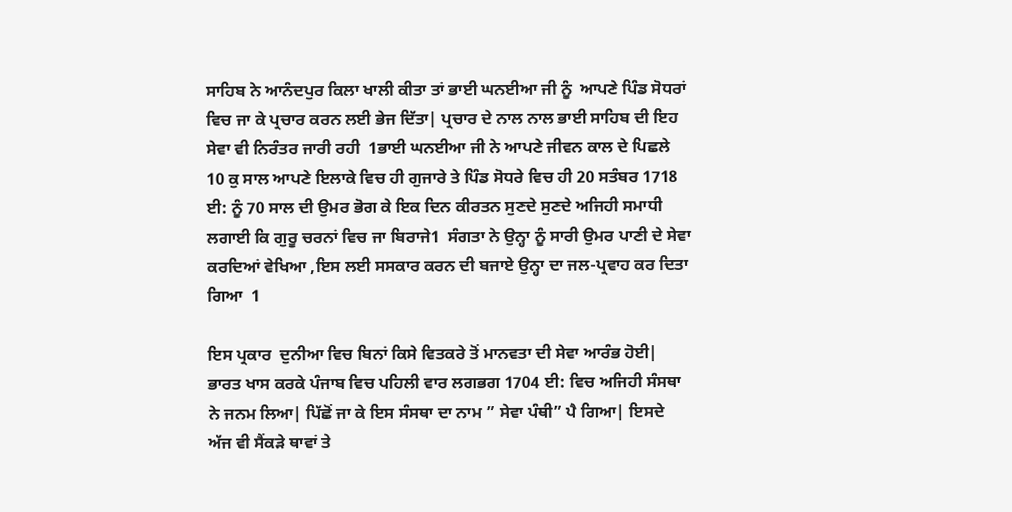ਸਾਹਿਬ ਨੇ ਆਨੰਦਪੁਰ ਕਿਲਾ ਖਾਲੀ ਕੀਤਾ ਤਾਂ ਭਾਈ ਘਨਈਆ ਜੀ ਨੂੰ  ਆਪਣੇ ਪਿੰਡ ਸੋਧਰਾਂ ਵਿਚ ਜਾ ਕੇ ਪ੍ਰਚਾਰ ਕਰਨ ਲਈ ਭੇਜ ਦਿੱਤਾ| ਪ੍ਰਚਾਰ ਦੇ ਨਾਲ ਨਾਲ ਭਾਈ ਸਾਹਿਬ ਦੀ ਇਹ ਸੇਵਾ ਵੀ ਨਿਰੰਤਰ ਜਾਰੀ ਰਹੀ  1ਭਾਈ ਘਨਈਆ ਜੀ ਨੇ ਆਪਣੇ ਜੀਵਨ ਕਾਲ ਦੇ ਪਿਛਲੇ 10 ਕੁ ਸਾਲ ਆਪਣੇ ਇਲਾਕੇ ਵਿਚ ਹੀ ਗੁਜਾਰੇ ਤੇ ਪਿੰਡ ਸੋਧਰੇ ਵਿਚ ਹੀ 20 ਸਤੰਬਰ 1718 ਈ: ਨੂੰ 70 ਸਾਲ ਦੀ ਉਮਰ ਭੋਗ ਕੇ ਇਕ ਦਿਨ ਕੀਰਤਨ ਸੁਣਦੇ ਸੁਣਦੇ ਅਜਿਹੀ ਸਮਾਧੀ ਲਗਾਈ ਕਿ ਗੁਰੂ ਚਰਨਾਂ ਵਿਚ ਜਾ ਬਿਰਾਜੇ1  ਸੰਗਤਾ ਨੇ ਉਨ੍ਹਾ ਨੂੰ ਸਾਰੀ ਉਮਰ ਪਾਣੀ ਦੇ ਸੇਵਾ ਕਰਦਿਆਂ ਵੇਖਿਆ ,ਇਸ ਲਈ ਸਸਕਾਰ ਕਰਨ ਦੀ ਬਜਾਏ ਉਨ੍ਹਾ ਦਾ ਜਲ-ਪ੍ਰਵਾਹ ਕਰ ਦਿਤਾ ਗਿਆ  1

ਇਸ ਪ੍ਰਕਾਰ  ਦੁਨੀਆ ਵਿਚ ਬਿਨਾਂ ਕਿਸੇ ਵਿਤਕਰੇ ਤੋਂ ਮਾਨਵਤਾ ਦੀ ਸੇਵਾ ਆਰੰਭ ਹੋਈ| ਭਾਰਤ ਖਾਸ ਕਰਕੇ ਪੰਜਾਬ ਵਿਚ ਪਹਿਲੀ ਵਾਰ ਲਗਭਗ 1704 ਈ: ਵਿਚ ਅਜਿਹੀ ਸੰਸਥਾ ਨੇ ਜਨਮ ਲਿਆ| ਪਿੱਛੋਂ ਜਾ ਕੇ ਇਸ ਸੰਸਥਾ ਦਾ ਨਾਮ ” ਸੇਵਾ ਪੰਥੀ” ਪੈ ਗਿਆ| ਇਸਦੇ ਅੱਜ ਵੀ ਸੈਂਕੜੇ ਥਾਵਾਂ ਤੇ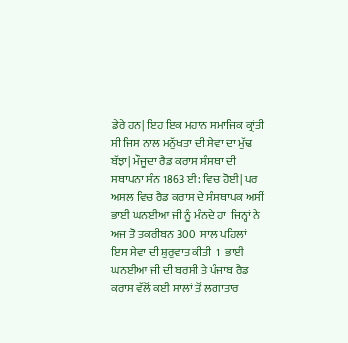ਡੇਰੇ ਹਨ| ਇਹ ਇਕ ਮਹਾਨ ਸਮਾਜਿਕ ਕ੍ਰਾਂਤੀ ਸੀ ਜਿਸ ਨਾਲ ਮਨੁੱਖਤਾ ਦੀ ਸੇਵਾ ਦਾ ਮੁੱਢ ਬੱਝਾ| ਮੌਜੂਦਾ ਰੈਡ ਕਰਾਸ ਸੰਸਥਾ ਦੀ ਸਥਾਪਨਾ ਸੰਨ 1863 ਈ: ਵਿਚ ਹੋਈ| ਪਰ ਅਸਲ ਵਿਚ ਰੈਡ ਕਰਾਸ ਦੇ ਸੰਸਥਾਪਕ ਅਸੀਂ  ਭਾਈ ਘਨਈਆ ਜੀ ਨੂੰ ਮੰਨਦੇ ਹਾ  ਜਿਨ੍ਹਾਂ ਨੇ   ਅਜ ਤੋ ਤਕਰੀਬਨ 300  ਸਾਲ ਪਹਿਲਾਂ  ਇਸ ਸੇਵਾ ਦੀ ਸ਼ੁਰੁਵਾਤ ਕੀਤੀ  1  ਭਾਈ ਘਨਈਆ ਜੀ ਦੀ ਬਰਸੀ ਤੇ ਪੰਜਾਬ ਰੈਡ ਕਰਾਸ ਵੱਲੋਂ ਕਈ ਸਾਲਾਂ ਤੋਂ ਲਗਾਤਾਰ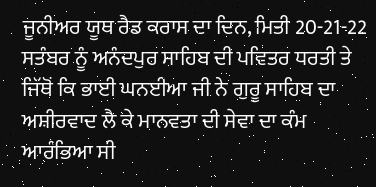ਜੂਨੀਅਰ ਯੂਥ ਰੈਡ ਕਰਾਸ ਦਾ ਦਿਨ, ਮਿਤੀ 20-21-22 ਸਤੰਬਰ ਨੂੰ ਅਨੰਦਪੁਰ ਸਾਹਿਬ ਦੀ ਪਵਿਤਰ ਧਰਤੀ ਤੇ ਜਿੱਥੋਂ ਕਿ ਭਾਈ ਘਨਈਆ ਜੀ ਨੇ ਗੁਰੂ ਸਾਹਿਬ ਦਾ ਅਸ਼ੀਰਵਾਦ ਲੈ ਕੇ ਮਾਨਵਤਾ ਦੀ ਸੇਵਾ ਦਾ ਕੰਮ ਆਰੰਭਿਆ ਸੀ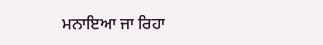ਮਨਾਇਆ ਜਾ ਰਿਹਾ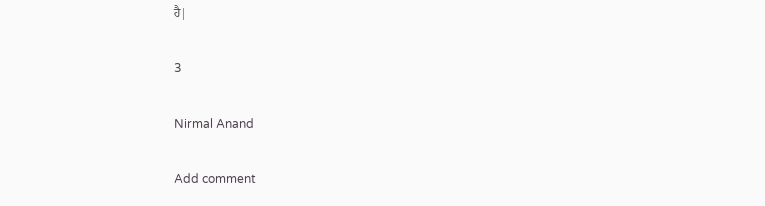ਹੈ|

3

Nirmal Anand

Add comment